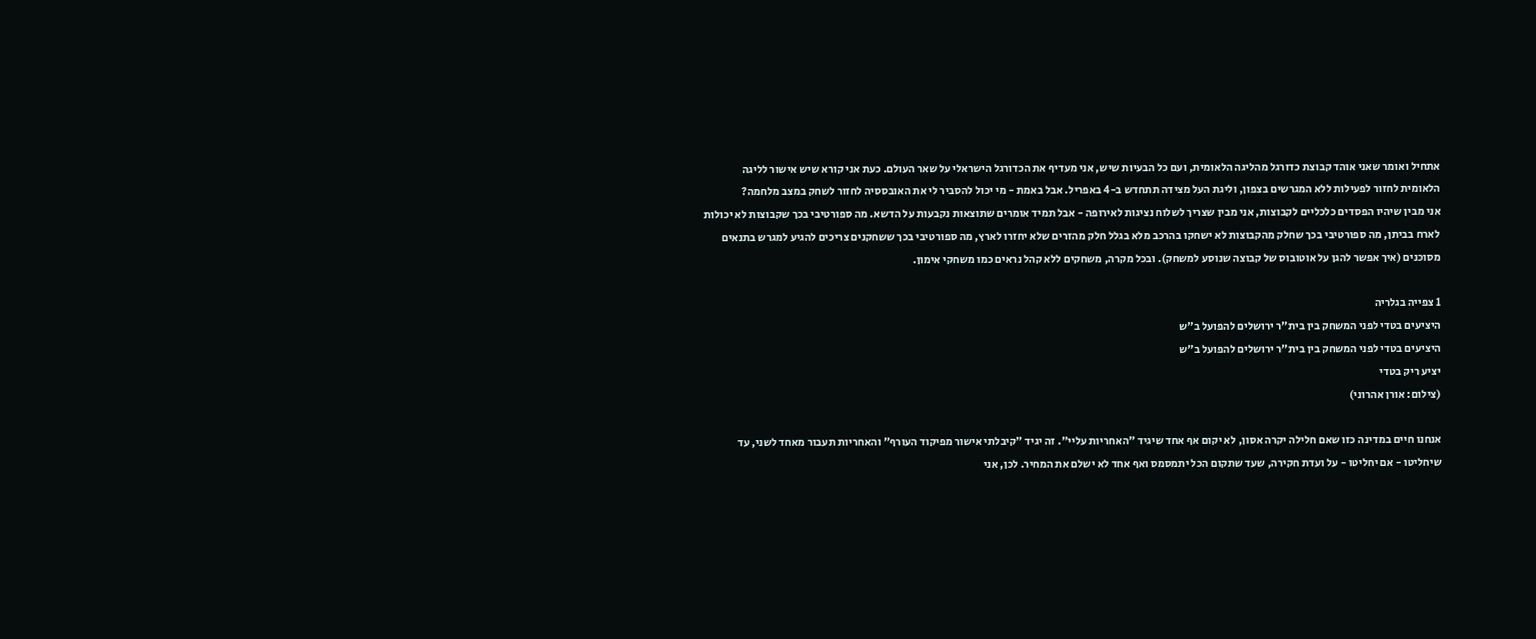אתחיל ואומר שאני אוהד קבוצת כדורגל מהליגה הלאומית, ועם כל הבעיות שיש, אני מעדיף את הכדורגל הישראלי על שאר העולם. כעת אני קורא שיש אישור לליגה הלאומית לחזור לפעילות ללא המגרשים בצפון, וליגת העל מצידה תתחדש ב-4 באפריל. אבל באמת - מי יכול להסביר לי את האובססיה לחזור לשחק במצב מלחמה?
אני מבין שיהיו הפסדים כלכליים לקבוצות, אני מבין שצריך לשלוח נציגות לאירופה - אבל תמיד אומרים שתוצאות נקבעות על הדשא. מה ספורטיבי בכך שקבוצות לא יכולות לארח בביתן, מה ספורטיבי בכך שחלק מהקבוצות לא ישחקו בהרכב מלא בגלל חלק מהזרים שלא יחזרו לארץ, מה ספורטיבי בכך ששחקנים צריכים להגיע למגרש בתנאים מסוכנים (איך אפשר להגן על אוטובוס של קבוצה שנוסע למשחק). ובכל מקרה, משחקים ללא קהל נראים כמו משחקי אימון.

1 צפייה בגלריה
היציעים בטדי לפני המשחק בין בית"ר ירושלים להפועל ב"ש
היציעים בטדי לפני המשחק בין בית"ר ירושלים להפועל ב"ש
יציע ריק בטדי
(צילום: אורן אהרוני)

אנחנו חיים במדינה כזו שאם חלילה יקרה אסון, לא יקום אף אחד שיגיד "האחריות עליי". זה יגיד "קיבלתי אישור מפיקוד העורף" והאחריות תעבור מאחד לשני, עד שיחליטו - אם יחליטו - על ועדת חקירה, שעד שתקום הכל יתמסמס ואף אחד לא ישלם את המחיר. לכן, אני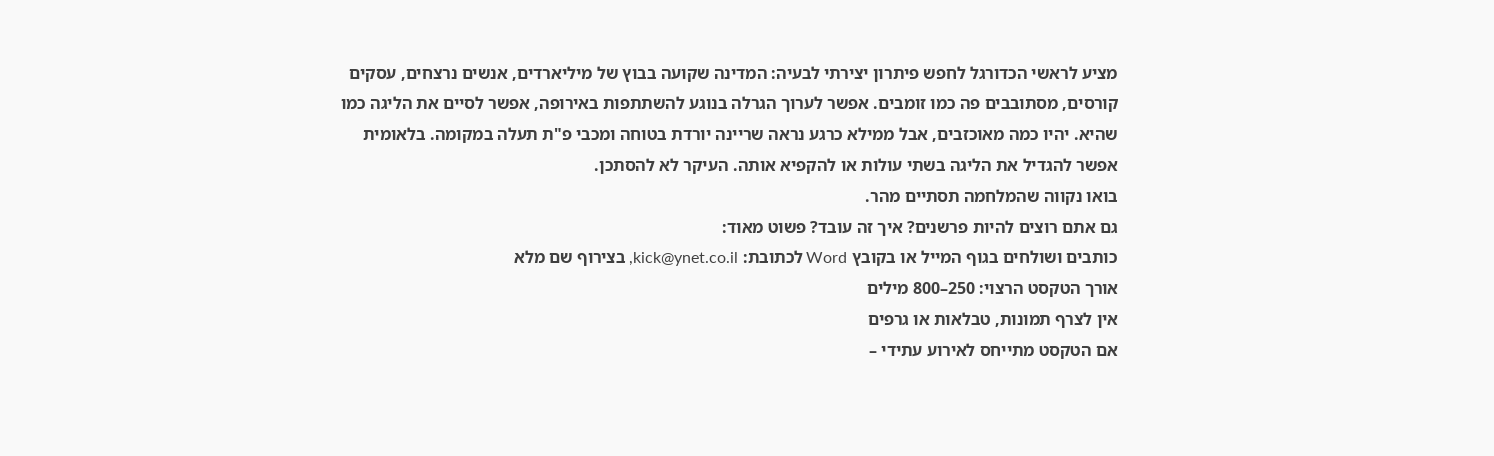מציע לראשי הכדורגל לחפש פיתרון יצירתי לבעיה: המדינה שקועה בבוץ של מיליארדים, אנשים נרצחים, עסקים קורסים, מסתובבים פה כמו זומבים. אפשר לערוך הגרלה בנוגע להשתתפות באירופה, אפשר לסיים את הליגה כמו שהיא. יהיו כמה מאוכזבים, אבל ממילא כרגע נראה שריינה יורדת בטוחה ומכבי פ"ת תעלה במקומה. בלאומית אפשר להגדיל את הליגה בשתי עולות או להקפיא אותה. העיקר לא להסתכן.
בואו נקווה שהמלחמה תסתיים מהר.
גם אתם רוצים להיות פרשנים? איך זה עובד? פשוט מאוד:
כותבים ושולחים בגוף המייל או בקובץ Word לכתובת: kick@ynet.co.il, בצירוף שם מלא
אורך הטקסט הרצוי: 250–800 מילים
אין לצרף תמונות, טבלאות או גרפים
אם הטקסט מתייחס לאירוע עתידי –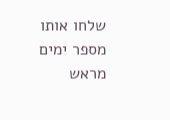שלחו אותו מספר ימים מראש